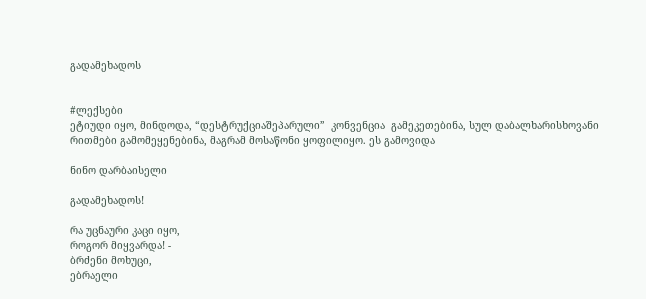გადამეხადოს


#ლექსები
ეტიუდი იყო, მინდოდა, “დესტრუქციაშეპარული”  კონვენცია  გამეკეთებინა, სულ დაბალხარისხოვანი რითმები გამომეყენებინა, მაგრამ მოსაწონი ყოფილიყო. ეს გამოვიდა

ნინო დარბაისელი

გადამეხადოს!

რა უცნაური კაცი იყო,
როგორ მიყვარდა! -
ბრძენი მოხუცი,
ებრაელი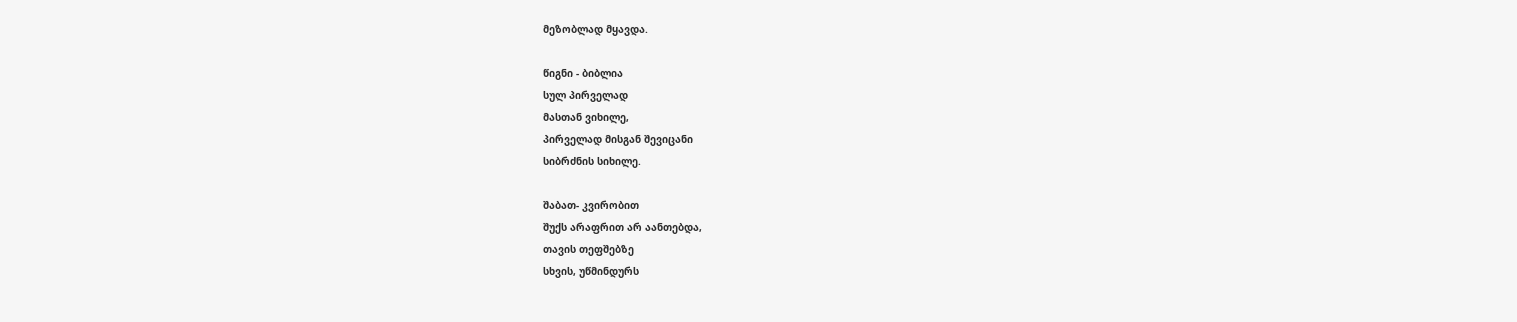მეზობლად მყავდა.

წიგნი - ბიბლია
სულ პირველად
მასთან ვიხილე,
პირველად მისგან შევიცანი
სიბრძნის სიხილე.

შაბათ- კვირობით
შუქს არაფრით არ აანთებდა,
თავის თეფშებზე
სხვის, უწმინდურს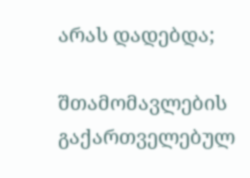არას დადებდა;

შთამომავლების
გაქართველებულ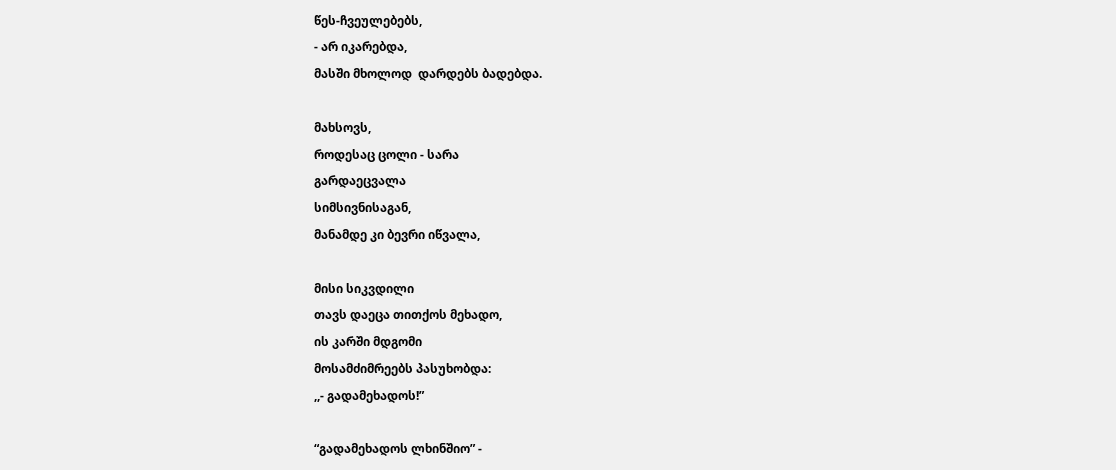წეს-ჩვეულებებს,
- არ იკარებდა,
მასში მხოლოდ  დარდებს ბადებდა.

მახსოვს,
როდესაც ცოლი - სარა
გარდაეცვალა
სიმსივნისაგან,
მანამდე კი ბევრი იწვალა,

მისი სიკვდილი
თავს დაეცა თითქოს მეხადო,
ის კარში მდგომი
მოსამძიმრეებს პასუხობდა:
,,- გადამეხადოს!”

“გადამეხადოს ლხინშიო” -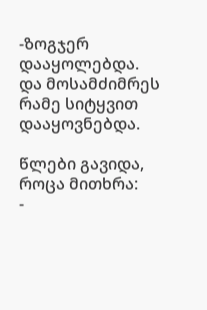-ზოგჯერ დააყოლებდა.
და მოსამძიმრეს
რამე სიტყვით დააყოვნებდა.

წლები გავიდა,
როცა მითხრა:
-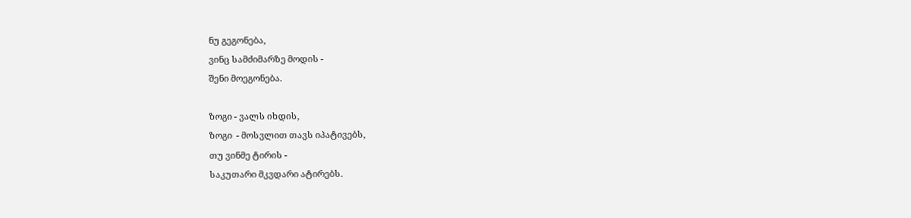ნუ გეგონება,
ვინც სამძიმარზე მოდის -
შენი მოეგონება.

ზოგი - ვალს იხდის,
ზოგი  - მოსვლით თავს იპატივებს,
თუ ვინმე ტირის -
საკუთარი მკვდარი ატირებს.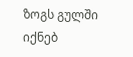ზოგს გულში  იქნებ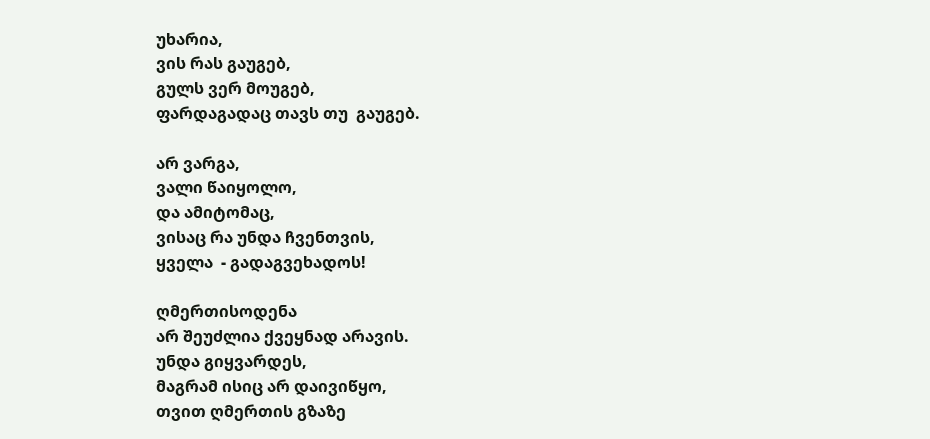უხარია,
ვის რას გაუგებ,
გულს ვერ მოუგებ,
ფარდაგადაც თავს თუ  გაუგებ.

არ ვარგა,
ვალი წაიყოლო,
და ამიტომაც,
ვისაც რა უნდა ჩვენთვის,
ყველა  - გადაგვეხადოს!

ღმერთისოდენა
არ შეუძლია ქვეყნად არავის.
უნდა გიყვარდეს,
მაგრამ ისიც არ დაივიწყო,
თვით ღმერთის გზაზე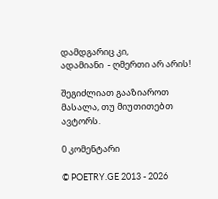დამდგარიც კი,
ადამიანი  - ღმერთი არ არის!

შეგიძლიათ გააზიაროთ მასალა, თუ მიუთითებთ ავტორს.

0 კომენტარი

© POETRY.GE 2013 - 2026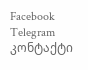Facebook Telegram კონტაქტი